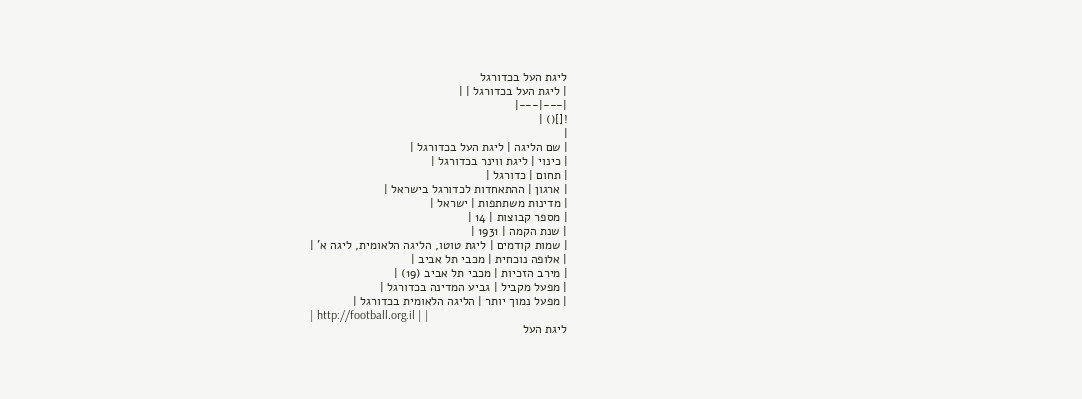ליגת העל בכדורגל
| ליגת העל בכדורגל | |
|---|---|
![]() |
|
| שם הליגה | ליגת העל בכדורגל |
| כינוי | ליגת ווינר בכדורגל |
| תחום | כדורגל |
| ארגון | ההתאחדות לכדורגל בישראל |
| מדינות משתתפות | ישראל |
| מספר קבוצות | 14 |
| שנת הקמה | 1931 |
| שמות קודמים | ליגת טוטו, הליגה הלאומית, ליגה א' |
| אלופה נוכחית | מכבי תל אביב |
| מירב הזכיות | מכבי תל אביב (19) |
| מפעל מקביל | גביע המדינה בכדורגל |
| מפעל נמוך יותר | הליגה הלאומית בכדורגל |
| http://football.org.il | |
ליגת העל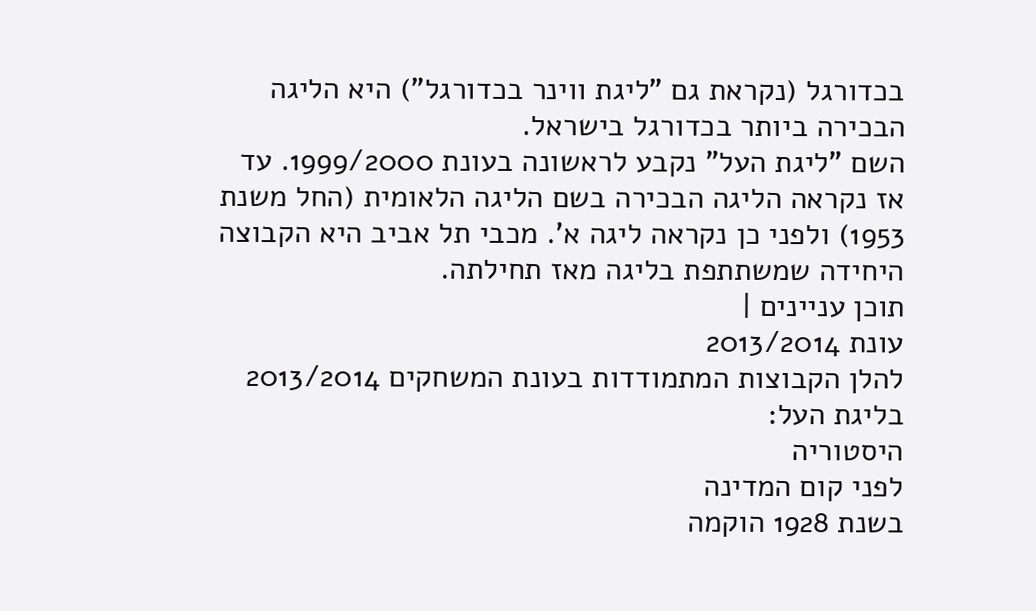בכדורגל (נקראת גם "ליגת ווינר בכדורגל") היא הליגה הבכירה ביותר בכדורגל בישראל.
השם "ליגת העל" נקבע לראשונה בעונת 1999/2000. עד אז נקראה הליגה הבכירה בשם הליגה הלאומית (החל משנת 1953) ולפני כן נקראה ליגה א'. מכבי תל אביב היא הקבוצה היחידה שמשתתפת בליגה מאז תחילתה.
תוכן עניינים |
עונת 2013/2014
להלן הקבוצות המתמודדות בעונת המשחקים 2013/2014 בליגת העל:
היסטוריה
לפני קום המדינה
בשנת 1928 הוקמה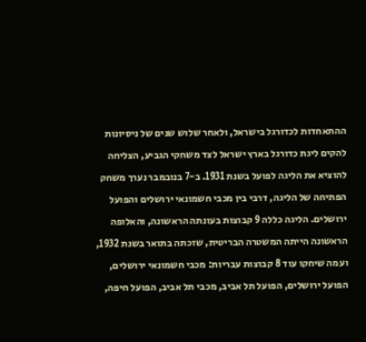ההתאחדות לכדורגל בישראל, ולאחר שלוש שנים של ניסיונות להקים ליגת כדורגל בארץ ישראל לצד משחקי הגביע, הצליחה להוציא את הליגה לפועל בשנת 1931. ב-7 בנובמבר נערך משחק הפתיחה של הליגה, דרבי בין מכבי חשמונאי ירושלים והפועל ירושלים. הליגה כללה 9 קבוצות בעונתה הראשונה, והאלופה הראשונה הייתה המשטרה הבריטית, שזכתה בתואר בשנת 1932, ועמה שיחקו עוד 8 קבוצות עבריות: מכבי חשמונאי ירושלים, הפועל ירושלים, הפועל תל אביב, מכבי תל אביב, הפועל חיפה,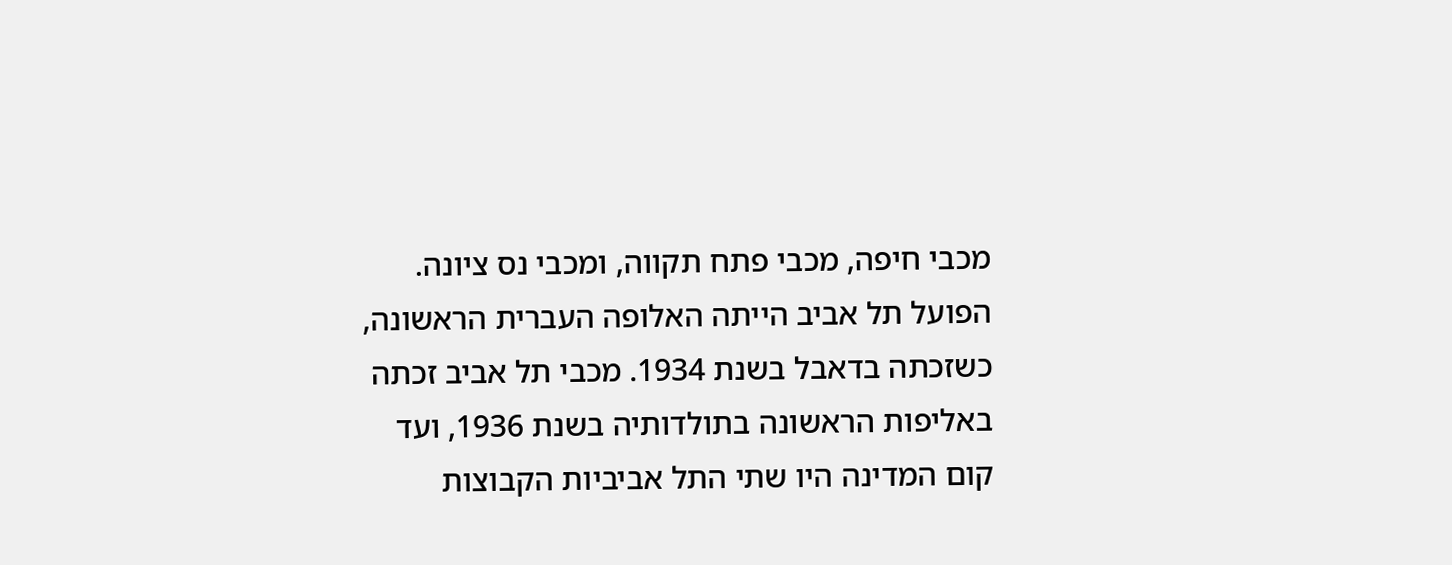מכבי חיפה, מכבי פתח תקווה, ומכבי נס ציונה.
הפועל תל אביב הייתה האלופה העברית הראשונה, כשזכתה בדאבל בשנת 1934. מכבי תל אביב זכתה באליפות הראשונה בתולדותיה בשנת 1936, ועד קום המדינה היו שתי התל אביביות הקבוצות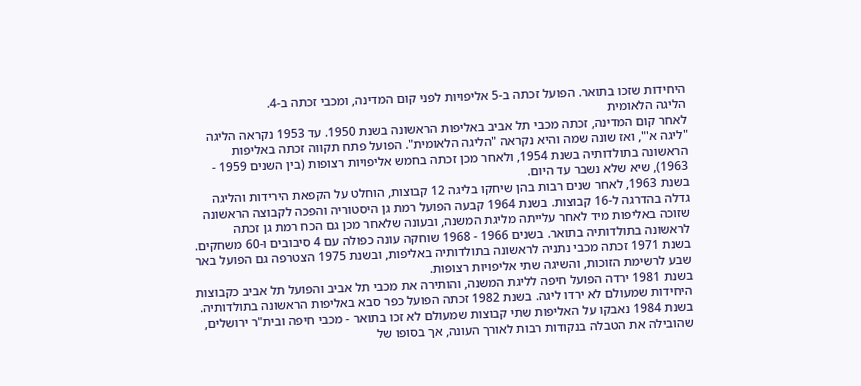היחידות שזכו בתואר. הפועל זכתה ב-5 אליפויות לפני קום המדינה, ומכבי זכתה ב-4.
הליגה הלאומית
לאחר קום המדינה, זכתה מכבי תל אביב באליפות הראשונה בשנת 1950. עד 1953 נקראה הליגה "ליגה א'", ואז שונה שמה והיא נקראה "הליגה הלאומית". הפועל פתח תקווה זכתה באליפות הראשונה בתולדותיה בשנת 1954, ולאחר מכן זכתה בחמש אליפויות רצופות (בין השנים 1959 - 1963), שיא שלא נשבר עד היום.
בשנת 1963, לאחר שנים רבות בהן שיחקו בליגה 12 קבוצות, הוחלט על הקפאת הירידות והליגה גדלה בהדרגה ל-16 קבוצות. בשנת 1964 קבעה הפועל רמת גן היסטוריה והפכה לקבוצה הראשונה שזוכה באליפות מיד לאחר עלייתה מליגת המשנה, ובעונה שלאחר מכן גם הכח רמת גן זכתה לראשונה בתולדותיה בתואר. בשנים 1966 - 1968 שוחקה עונה כפולה עם 4 סיבובים ו-60 משחקים.
בשנת 1971 זכתה מכבי נתניה לראשונה בתולדותיה באליפות, ובשנת 1975 הצטרפה גם הפועל באר שבע לרשימת הזוכות, והשיגה שתי אליפויות רצופות.
בשנת 1981 ירדה הפועל חיפה לליגת המשנה, והותירה את מכבי תל אביב והפועל תל אביב כקבוצות היחידות שמעולם לא ירדו ליגה. בשנת 1982 זכתה הפועל כפר סבא באליפות הראשונה בתולדותיה. בשנת 1984 נאבקו על האליפות שתי קבוצות שמעולם לא זכו בתואר - מכבי חיפה ובית"ר ירושלים, שהובילה את הטבלה בנקודות רבות לאורך העונה, אך בסופו של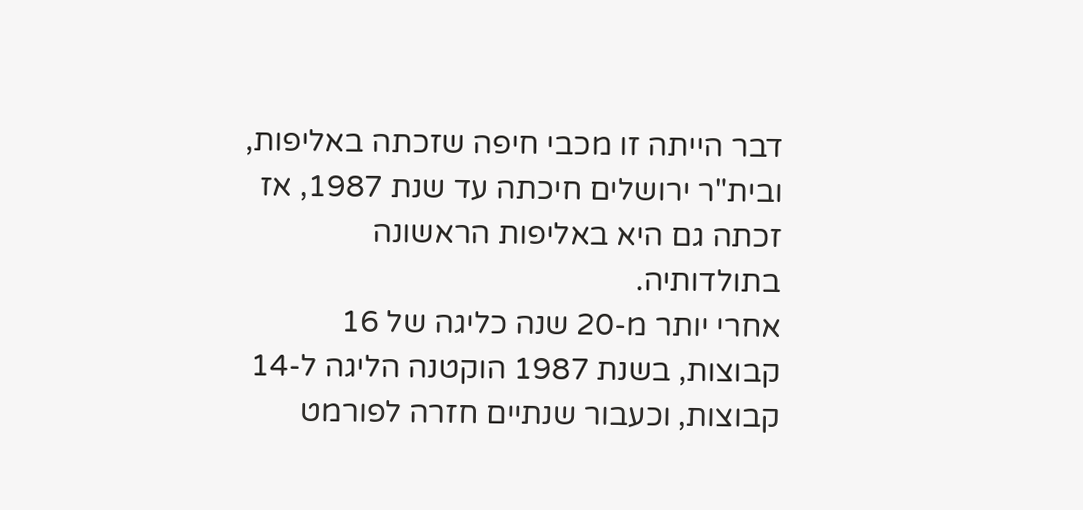דבר הייתה זו מכבי חיפה שזכתה באליפות, ובית"ר ירושלים חיכתה עד שנת 1987, אז זכתה גם היא באליפות הראשונה בתולדותיה.
אחרי יותר מ-20 שנה כליגה של 16 קבוצות, בשנת 1987 הוקטנה הליגה ל-14 קבוצות, וכעבור שנתיים חזרה לפורמט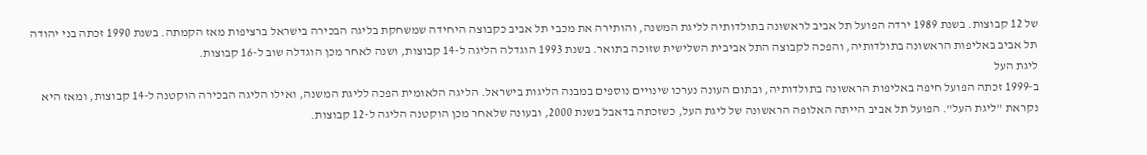של 12 קבוצות. בשנת 1989 ירדה הפועל תל אביב לראשונה בתולדותיה לליגת המשנה, והותירה את מכבי תל אביב כקבוצה היחידה שמשחקת בליגה הבכירה בישראל ברציפות מאז הקמתה. בשנת 1990 זכתה בני יהודה תל אביב באליפות הראשונה בתולדותיה, והפכה לקבוצה התל אביבית השלישית שזוכה בתואר. בשנת 1993 הוגדלה הליגה ל-14 קבוצות, ושנה לאחר מכן הוגדלה שוב ל-16 קבוצות.
ליגת העל
ב-1999 זכתה הפועל חיפה באליפות הראשונה בתולדותיה, ובתום העונה נערכו שינויים נוספים במבנה הליגות בישראל. הליגה הלאומית הפכה לליגת המשנה, ואילו הליגה הבכירה הוקטנה ל-14 קבוצות, ומאז היא נקראת "ליגת העל". הפועל תל אביב הייתה האלופה הראשונה של ליגת העל, כשזכתה בדאבל בשנת 2000, ובעונה שלאחר מכן הוקטנה הליגה ל-12 קבוצות.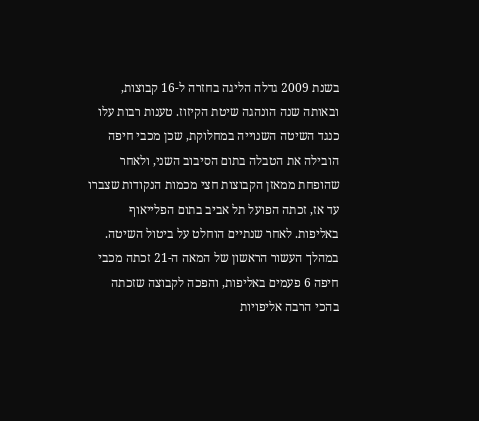בשנת 2009 גדלה הליגה בחזרה ל-16 קבוצות, ובאותה שנה הונהגה שיטת הקיזוז. טענות רבות עלו כנגד השיטה השנוייה במחלוקת, שכן מכבי חיפה הובילה את הטבלה בתום הסיבוב השני, ולאחר שהופחת ממאזן הקבוצות חצי מכמות הנקודות שצברו עד אז, זכתה הפועל תל אביב בתום הפלייאוף באליפות. לאחר שנתיים הוחלט על ביטול השיטה.
במהלך העשור הראשון של המאה ה-21 זכתה מכבי חיפה 6 פעמים באליפות, והפכה לקבוצה שזכתה בהכי הרבה אליפויות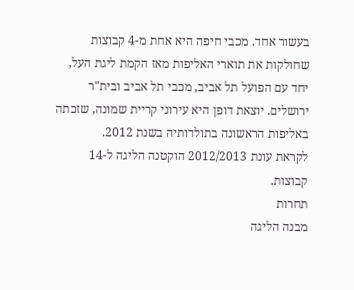בעשור אחד. מכבי חיפה היא אחת מ-4 קבוצות שחולקות את תוארי האליפות מאז הקמת ליגת העל, יחד עם הפועל תל אביב, מכבי תל אביב ובית"ר ירושלים. יוצאת דופן היא עירוני קריית שמונה, שזכתה באליפות הראשונה בתולדותיה בשנת 2012.
לקראת עונת 2012/2013 הוקטנה הליגה ל-14 קבוצות.
תחרות
מבנה הליגה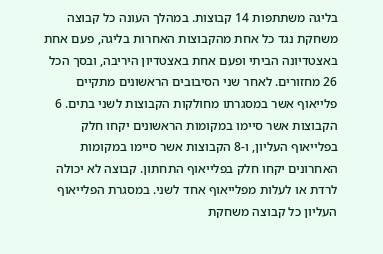בליגה משתתפות 14 קבוצות. במהלך העונה כל קבוצה משחקת נגד כל אחת מהקבוצות האחרות בליגה, פעם אחת באצטדיונה הביתי ופעם אחת באצטדיון היריבה, ובסך הכל 26 מחזורים. לאחר שני הסיבובים הראשונים מתקיים פלייאוף אשר במסגרתו מחולקות הקבוצות לשני בתים. 6 הקבוצות אשר סיימו במקומות הראשונים יקחו חלק בפלייאוף העליון, ו-8 הקבוצות אשר סיימו במקומות האחרונים יקחו חלק בפלייאוף התחתון. קבוצה לא יכולה לרדת או לעלות מפלייאוף אחד לשני. במסגרת הפלייאוף העליון כל קבוצה משחקת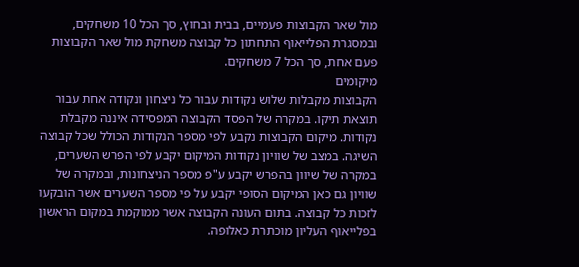מול שאר הקבוצות פעמיים, בבית ובחוץ, סך הכל 10 משחקים, ובמסגרת הפלייאוף התחתון כל קבוצה משחקת מול שאר הקבוצות פעם אחת, סך הכל 7 משחקים.
מיקומים
הקבוצות מקבלות שלוש נקודות עבור כל ניצחון ונקודה אחת עבור תוצאת תיקו. במקרה של הפסד הקבוצה המפסידה איננה מקבלת נקודות. מיקום הקבוצות נקבע לפי מספר הנקודות הכולל שכל קבוצה השיגה. במצב של שוויון נקודות המיקום יקבע לפי הפרש השערים, במקרה של שיוון בהפרש יקבע ע"פ מספר הניצחונות, ובמקרה של שוויון גם כאן המיקום הסופי יקבע על פי מספר השערים אשר הובקעו לזכות כל קבוצה. בתום העונה הקבוצה אשר ממוקמת במקום הראשון בפלייאוף העליון מוכתרת כאלופה.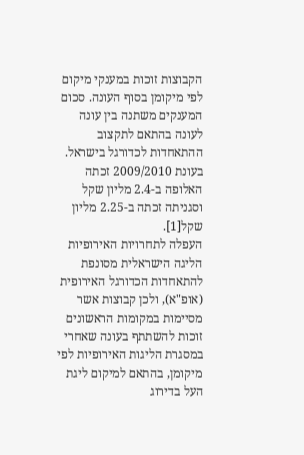הקבוצות זוכות במענקי מיקום לפי מיקומן בסוף העונה. סכום המענקים משתנה בין עונה לעונה בהתאם לתקצוב ההתאחדות לכדורגל בישראל. בעונת 2009/2010 זכתה האלופה ב-2.4 מליון שקל וסגניתה זכתה ב-2.25 מליון שקל[1].
העפלה לתחרויות האירופיות
הליגה הישראלית מסונפת להתאחדות הכדורגל האירופית (אופ"א), ולכן קבוצות אשר מסיימות במקומות הראשונים זוכות להשתתף בעונה שאחרי במסגרת הליגות האירופיות לפי מיקומן, בהתאם למיקום ליגת העל בדירוג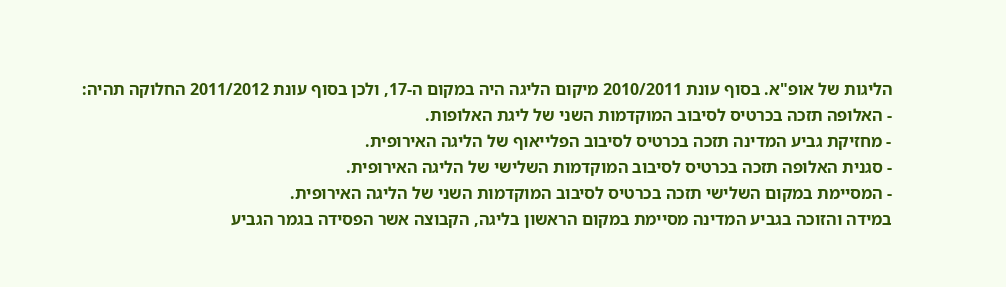הליגות של אופ"א. בסוף עונת 2010/2011 מיקום הליגה היה במקום ה-17, ולכן בסוף עונת 2011/2012 החלוקה תהיה:
- האלופה תזכה בכרטיס לסיבוב המוקדמות השני של ליגת האלופות.
- מחזיקת גביע המדינה תזכה בכרטיס לסיבוב הפלייאוף של הליגה האירופית.
- סגנית האלופה תזכה בכרטיס לסיבוב המוקדמות השלישי של הליגה האירופית.
- המסיימת במקום השלישי תזכה בכרטיס לסיבוב המוקדמות השני של הליגה האירופית.
במידה והזוכה בגביע המדינה מסיימת במקום הראשון בליגה, הקבוצה אשר הפסידה בגמר הגביע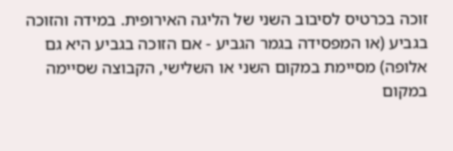זוכה בכרטיס לסיבוב השני של הליגה האירופית. במידה והזוכה בגביע (או המפסידה בגמר הגביע - אם הזוכה בגביע היא גם אלופה) מסיימת במקום השני או השלישי, הקבוצה שסיימה במקום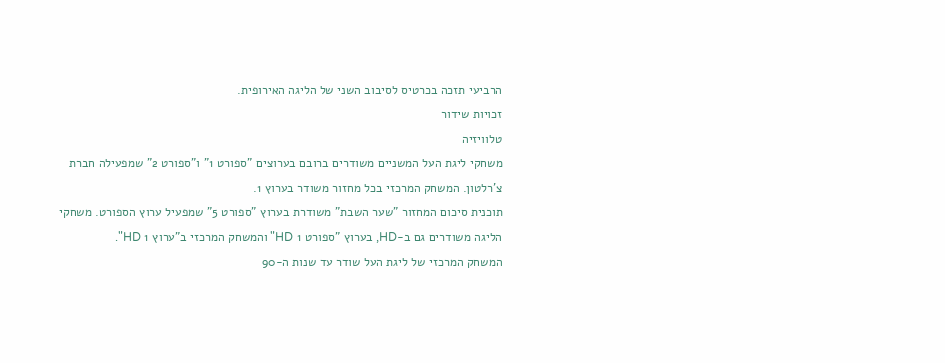הרביעי תזכה בכרטיס לסיבוב השני של הליגה האירופית.
זכויות שידור
טלוויזיה
משחקי ליגת העל המשניים משודרים ברובם בערוצים "ספורט 1" ו"ספורט 2" שמפעילה חברת צ'רלטון. המשחק המרכזי בכל מחזור משודר בערוץ 1.
תוכנית סיכום המחזור "שער השבת" משודרת בערוץ "ספורט 5" שמפעיל ערוץ הספורט. משחקי הליגה משודרים גם ב-HD, בערוץ "ספורט 1 HD" והמשחק המרכזי ב"ערוץ 1 HD".
המשחק המרכזי של ליגת העל שודר עד שנות ה-90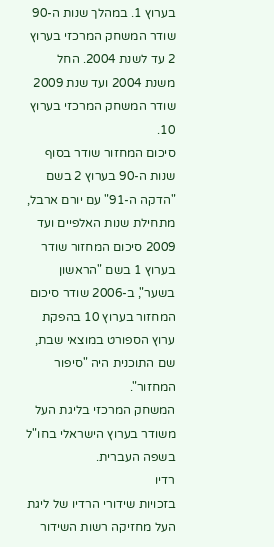בערוץ 1. במהלך שנות ה-90 שודר המשחק המרכזי בערוץ 2 עד לשנת 2004. החל משנת 2004 ועד שנת 2009 שודר המשחק המרכזי בערוץ 10.
סיכום המחזור שודר בסוף שנות ה-90 בערוץ 2 בשם "הדקה ה-91" עם יורם ארבל, מתחילת שנות האלפיים ועד 2009 סיכום המחזור שודר בערוץ 1 בשם "הראשון בשער", ב-2006 שודר סיכום המחזור בערוץ 10 בהפקת ערוץ הספורט במוצאי שבת, שם התוכנית היה "סיפור המחזור".
המשחק המרכזי בליגת העל משודר בערוץ הישראלי בחו"ל בשפה העברית.
רדיו
בזכויות שידורי הרדיו של ליגת העל מחזיקה רשות השידור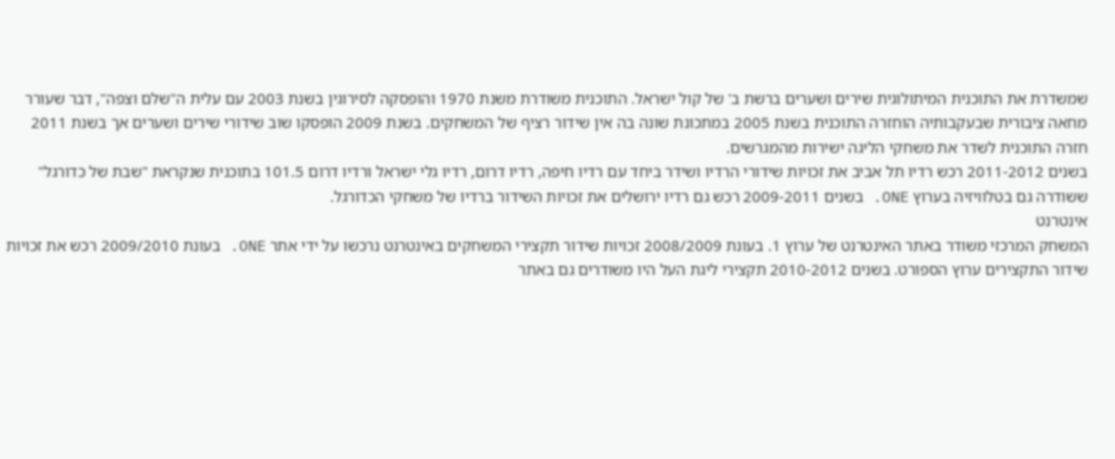שמשדרת את התוכנית המיתולוגית שירים ושערים ברשת ב' של קול ישראל. התוכנית משודרת משנת 1970 והופסקה לסירוגין בשנת 2003 עם עלית ה"שלם וצפה", דבר שעורר מחאה ציבורית שבעקבותיה הוחזרה התוכנית בשנת 2005 במתכונת שונה בה אין שידור רציף של המשחקים. בשנת 2009 הופסקו שוב שידורי שירים ושערים אך בשנת 2011 חזרה התוכנית לשדר את משחקי הליגה ישירות מהמגרשים.
בשנים 2011-2012 רכש רדיו תל אביב את זכויות שידורי הרדיו ושידר ביחד עם רדיו חיפה, רדיו דרום, רדיו גלי ישראל ורדיו דרום 101.5 בתוכנית שנקראת "שבת של כדורגל" ששודרה גם בטלוויזיה בערוץ ONE. בשנים 2009-2011 רכש גם רדיו ירושלים את זכויות השידור ברדיו של משחקי הכדורגל.
אינטרנט
המשחק המרכזי משודר באתר האינטרנט של ערוץ 1. בעונת 2008/2009 זכויות שידור תקצירי המשחקים באינטרנט נרכשו על ידי אתר ONE. בעונת 2009/2010 רכש את זכויות שידור התקצירים ערוץ הספורט. בשנים 2010-2012 תקצירי ליגת העל היו משודרים גם באתר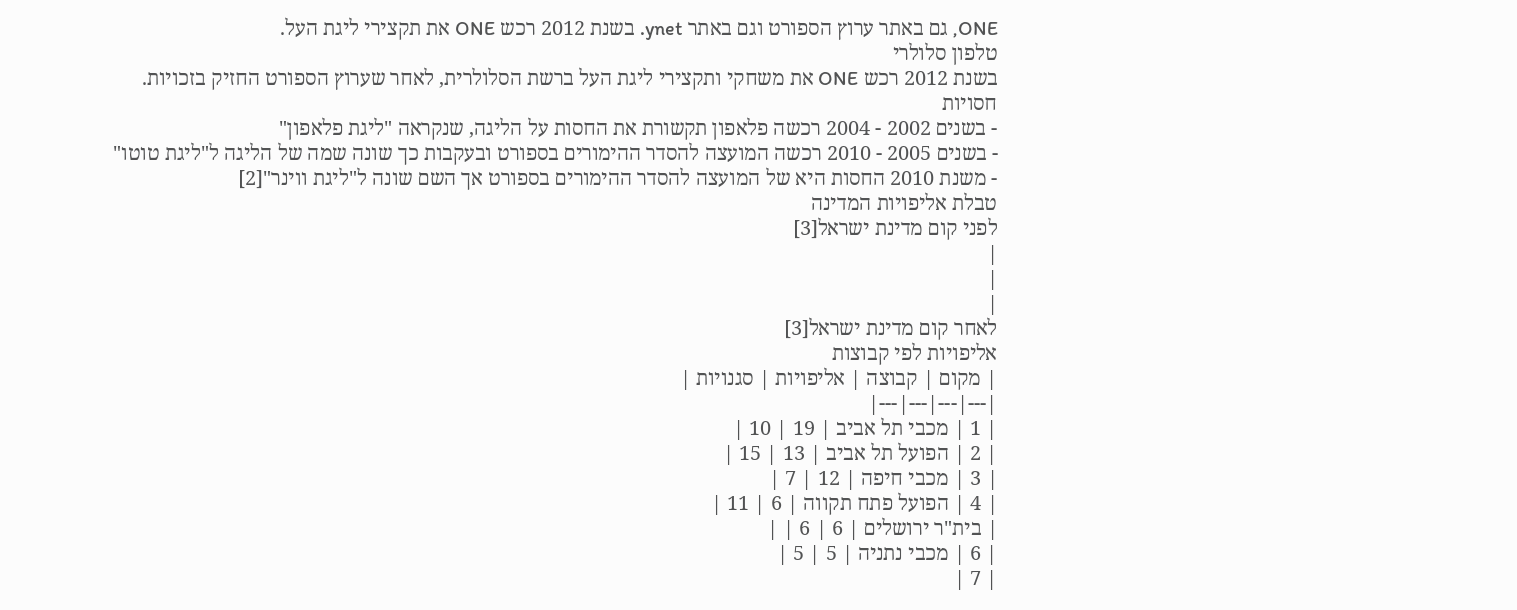ONE, גם באתר ערוץ הספורט וגם באתר ynet. בשנת 2012 רכש ONE את תקצירי ליגת העל.
טלפון סלולרי
בשנת 2012 רכש ONE את משחקי ותקצירי ליגת העל ברשת הסלולרית, לאחר שערוץ הספורט החזיק בזכויות.
חסויות
- בשנים 2002 - 2004 רכשה פלאפון תקשורת את החסות על הליגה, שנקראה "ליגת פלאפון"
- בשנים 2005 - 2010 רכשה המועצה להסדר ההימורים בספורט ובעקבות כך שונה שמה של הליגה ל"ליגת טוטו"
- משנת 2010 החסות היא של המועצה להסדר ההימורים בספורט אך השם שונה ל"ליגת ווינר"[2]
טבלת אליפויות המדינה
לפני קום מדינת ישראל[3]
|
|
|
לאחר קום מדינת ישראל[3]
אליפויות לפי קבוצות
| מקום | קבוצה | אליפויות | סגנויות |
|---|---|---|---|
| 1 | מכבי תל אביב | 19 | 10 |
| 2 | הפועל תל אביב | 13 | 15 |
| 3 | מכבי חיפה | 12 | 7 |
| 4 | הפועל פתח תקווה | 6 | 11 |
| בית"ר ירושלים | 6 | 6 | |
| 6 | מכבי נתניה | 5 | 5 |
| 7 |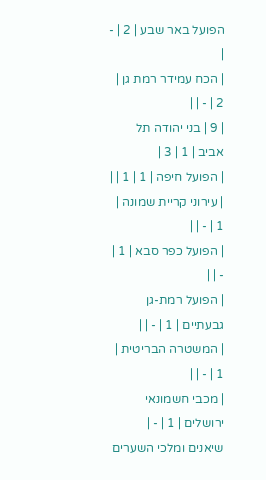הפועל באר שבע | 2 | - |
| הכח עמידר רמת גן | 2 | - | |
| 9 | בני יהודה תל אביב | 1 | 3 |
| הפועל חיפה | 1 | 1 | |
| עירוני קריית שמונה | 1 | - | |
| הפועל כפר סבא | 1 | - | |
| הפועל רמת-גן גבעתיים | 1 | - | |
| המשטרה הבריטית | 1 | - | |
| מכבי חשמונאי ירושלים | 1 | - |
שיאנים ומלכי השערים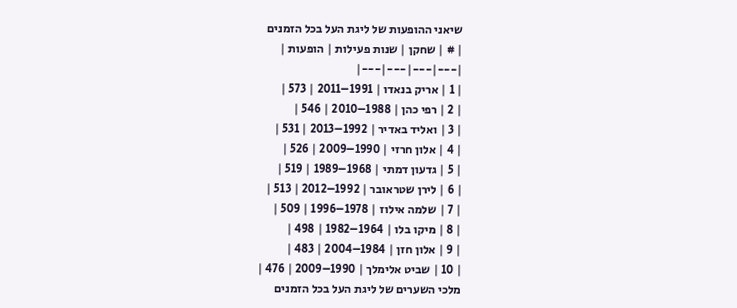שיאני ההופעות של ליגת העל בכל הזמנים
| # | שחקן | שנות פעילות | הופעות |
|---|---|---|---|
| 1 | אריק בנאדו | 1991–2011 | 573 |
| 2 | רפי כהן | 1988–2010 | 546 |
| 3 | ואליד באדיר | 1992–2013 | 531 |
| 4 | אלון חרזי | 1990–2009 | 526 |
| 5 | גדעון דמתי | 1968–1989 | 519 |
| 6 | לירן שטראובר | 1992–2012 | 513 |
| 7 | שלמה אילוז | 1978–1996 | 509 |
| 8 | מיקו בלו | 1964–1982 | 498 |
| 9 | אלון חזן | 1984–2004 | 483 |
| 10 | שביט אלימלך | 1990–2009 | 476 |
מלכי השערים של ליגת העל בכל הזמנים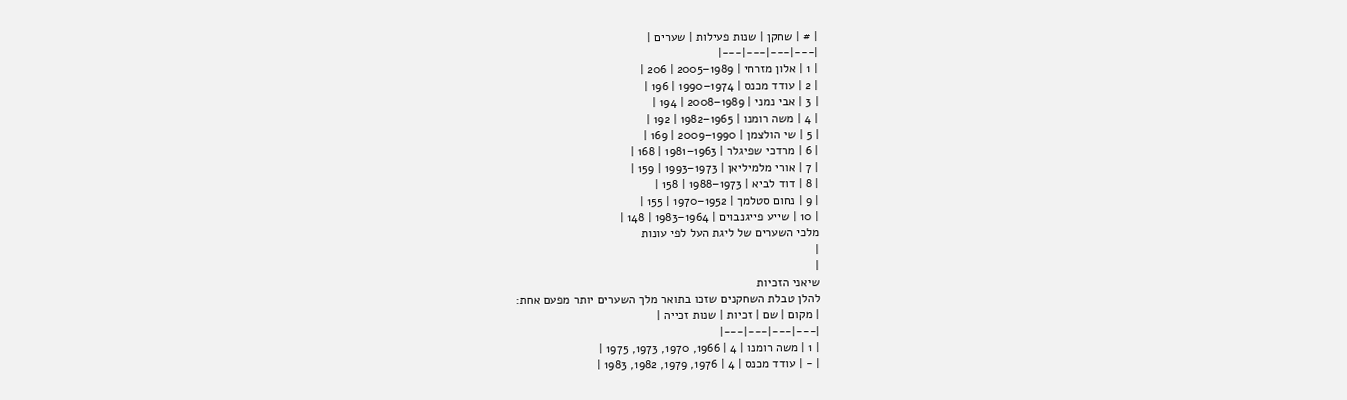| # | שחקן | שנות פעילות | שערים |
|---|---|---|---|
| 1 | אלון מזרחי | 1989–2005 | 206 |
| 2 | עודד מכנס | 1974–1990 | 196 |
| 3 | אבי נמני | 1989–2008 | 194 |
| 4 | משה רומנו | 1965–1982 | 192 |
| 5 | שי הולצמן | 1990–2009 | 169 |
| 6 | מרדכי שפיגלר | 1963–1981 | 168 |
| 7 | אורי מלמיליאן | 1973–1993 | 159 |
| 8 | דוד לביא | 1973–1988 | 158 |
| 9 | נחום סטלמך | 1952–1970 | 155 |
| 10 | שייע פייגנבוים | 1964–1983 | 148 |
מלכי השערים של ליגת העל לפי עונות
|
|
שיאני הזכיות
להלן טבלת השחקנים שזכו בתואר מלך השערים יותר מפעם אחת:
| מקום | שם | זכיות | שנות זכייה |
|---|---|---|---|
| 1 | משה רומנו | 4 | 1966, 1970, 1973, 1975 |
| - | עודד מכנס | 4 | 1976, 1979, 1982, 1983 |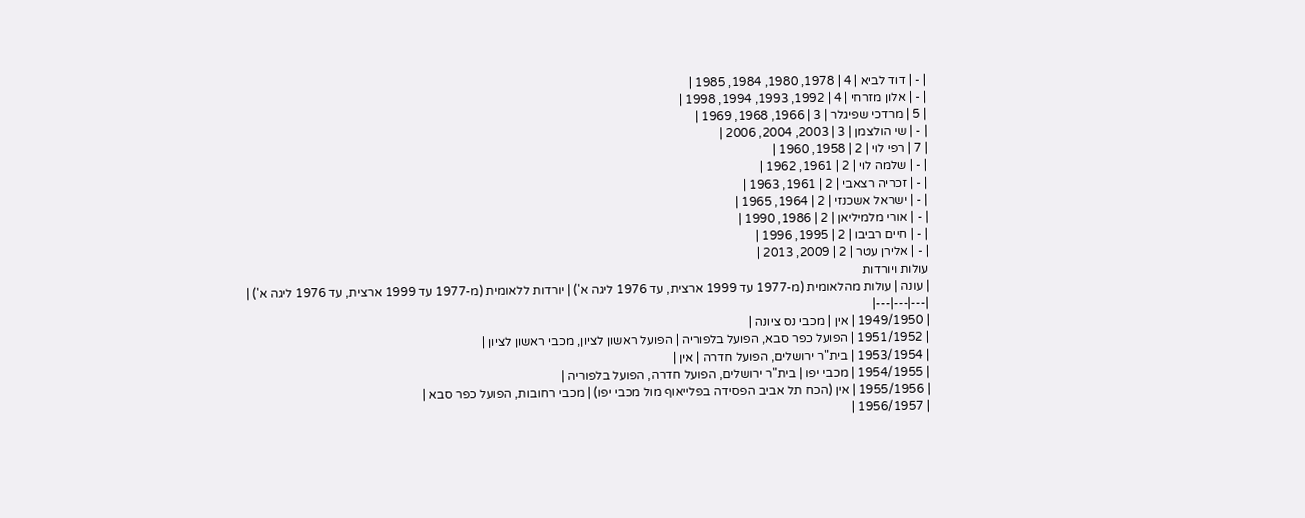| - | דוד לביא | 4 | 1978, 1980, 1984, 1985 |
| - | אלון מזרחי | 4 | 1992, 1993, 1994, 1998 |
| 5 | מרדכי שפיגלר | 3 | 1966, 1968, 1969 |
| - | שי הולצמן | 3 | 2003, 2004, 2006 |
| 7 | רפי לוי | 2 | 1958, 1960 |
| - | שלמה לוי | 2 | 1961, 1962 |
| - | זכריה רצאבי | 2 | 1961, 1963 |
| - | ישראל אשכנזי | 2 | 1964, 1965 |
| - | אורי מלמיליאן | 2 | 1986, 1990 |
| - | חיים רביבו | 2 | 1995, 1996 |
| - | אלירן עטר | 2 | 2009, 2013 |
עולות ויורדות
| עונה | עולות מהלאומית (מ-1977 עד 1999 ארצית, עד 1976 ליגה א') | יורדות ללאומית (מ-1977 עד 1999 ארצית, עד 1976 ליגה א') |
|---|---|---|
| 1949/1950 | אין | מכבי נס ציונה |
| 1951/1952 | הפועל כפר סבא, הפועל בלפוריה | הפועל ראשון לציון, מכבי ראשון לציון |
| 1953/1954 | בית"ר ירושלים, הפועל חדרה | אין |
| 1954/1955 | מכבי יפו | בית"ר ירושלים, הפועל חדרה, הפועל בלפוריה |
| 1955/1956 | אין (הכח תל אביב הפסידה בפלייאוף מול מכבי יפו) | מכבי רחובות, הפועל כפר סבא |
| 1956/1957 |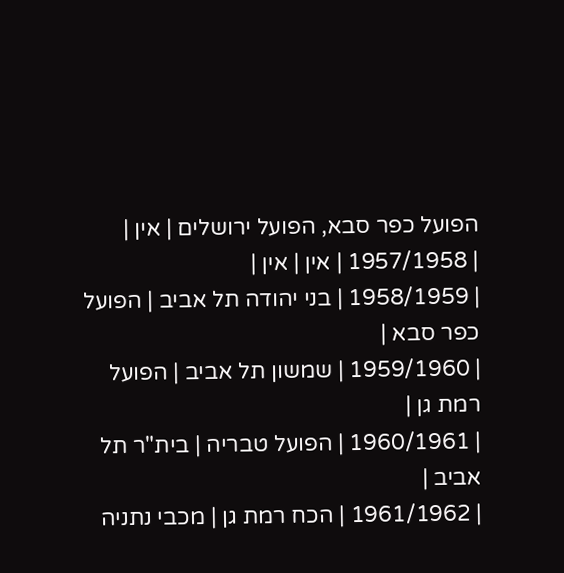הפועל כפר סבא, הפועל ירושלים | אין |
| 1957/1958 | אין | אין |
| 1958/1959 | בני יהודה תל אביב | הפועל כפר סבא |
| 1959/1960 | שמשון תל אביב | הפועל רמת גן |
| 1960/1961 | הפועל טבריה | בית"ר תל אביב |
| 1961/1962 | הכח רמת גן | מכבי נתניה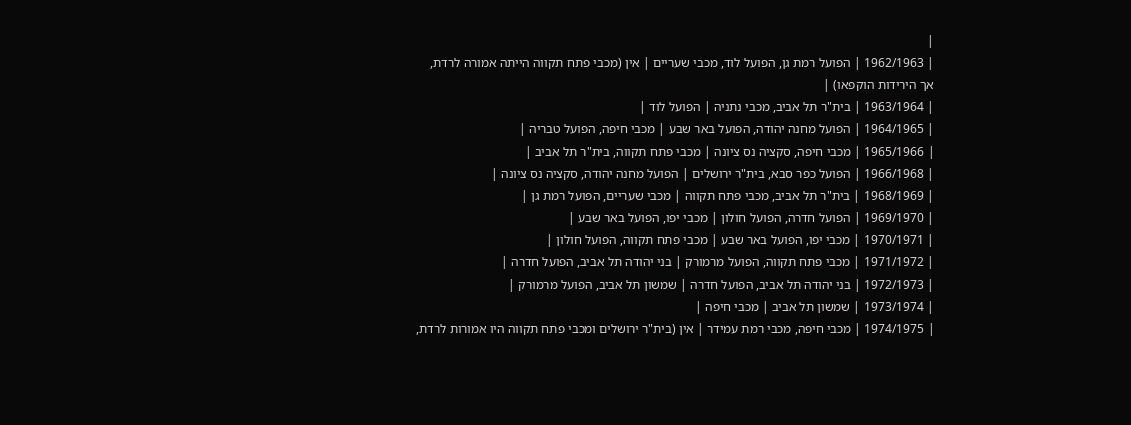|
| 1962/1963 | הפועל רמת גן, הפועל לוד, מכבי שעריים | אין (מכבי פתח תקווה הייתה אמורה לרדת, אך הירידות הוקפאו) |
| 1963/1964 | בית"ר תל אביב, מכבי נתניה | הפועל לוד |
| 1964/1965 | הפועל מחנה יהודה, הפועל באר שבע | מכבי חיפה, הפועל טבריה |
| 1965/1966 | מכבי חיפה, סקציה נס ציונה | מכבי פתח תקווה, בית"ר תל אביב |
| 1966/1968 | הפועל כפר סבא, בית"ר ירושלים | הפועל מחנה יהודה, סקציה נס ציונה |
| 1968/1969 | בית"ר תל אביב, מכבי פתח תקווה | מכבי שעריים, הפועל רמת גן |
| 1969/1970 | הפועל חדרה, הפועל חולון | מכבי יפו, הפועל באר שבע |
| 1970/1971 | מכבי יפו, הפועל באר שבע | מכבי פתח תקווה, הפועל חולון |
| 1971/1972 | מכבי פתח תקווה, הפועל מרמורק | בני יהודה תל אביב, הפועל חדרה |
| 1972/1973 | בני יהודה תל אביב, הפועל חדרה | שמשון תל אביב, הפועל מרמורק |
| 1973/1974 | שמשון תל אביב | מכבי חיפה |
| 1974/1975 | מכבי חיפה, מכבי רמת עמידר | אין (בית"ר ירושלים ומכבי פתח תקווה היו אמורות לרדת,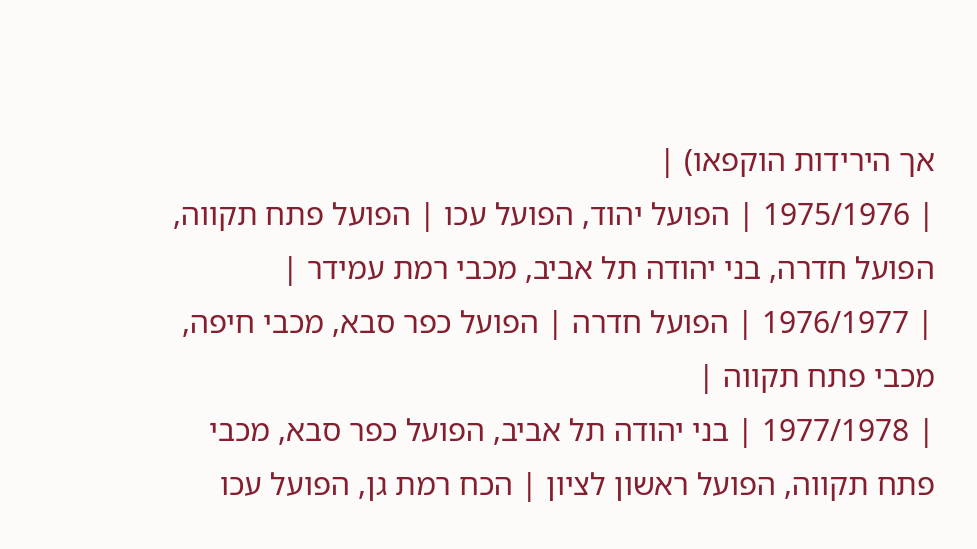אך הירידות הוקפאו) |
| 1975/1976 | הפועל יהוד, הפועל עכו | הפועל פתח תקווה, הפועל חדרה, בני יהודה תל אביב, מכבי רמת עמידר |
| 1976/1977 | הפועל חדרה | הפועל כפר סבא, מכבי חיפה, מכבי פתח תקווה |
| 1977/1978 | בני יהודה תל אביב, הפועל כפר סבא, מכבי פתח תקווה, הפועל ראשון לציון | הכח רמת גן, הפועל עכו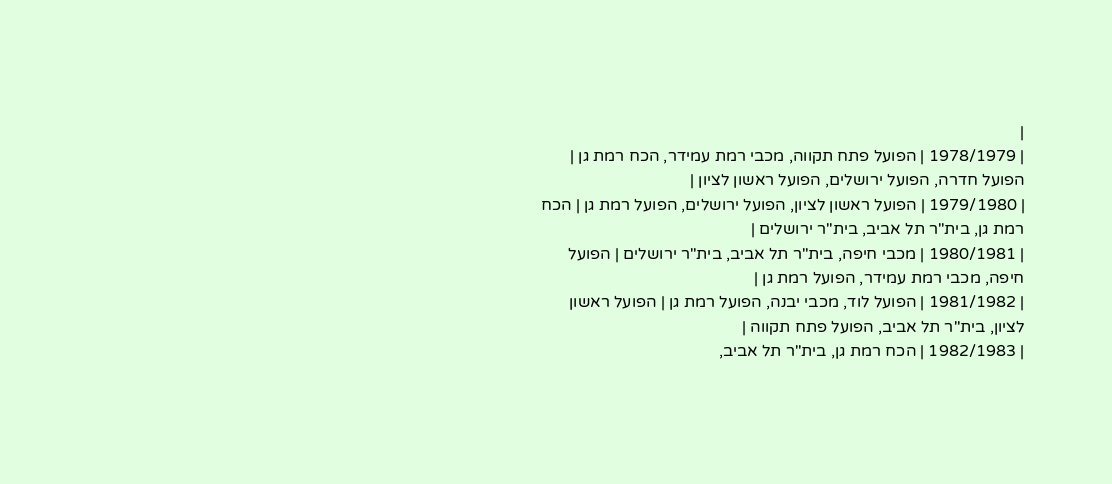|
| 1978/1979 | הפועל פתח תקווה, מכבי רמת עמידר, הכח רמת גן | הפועל חדרה, הפועל ירושלים, הפועל ראשון לציון |
| 1979/1980 | הפועל ראשון לציון, הפועל ירושלים, הפועל רמת גן | הכח רמת גן, בית"ר תל אביב, בית"ר ירושלים |
| 1980/1981 | מכבי חיפה, בית"ר תל אביב, בית"ר ירושלים | הפועל חיפה, מכבי רמת עמידר, הפועל רמת גן |
| 1981/1982 | הפועל לוד, מכבי יבנה, הפועל רמת גן | הפועל ראשון לציון, בית"ר תל אביב, הפועל פתח תקווה |
| 1982/1983 | הכח רמת גן, בית"ר תל אביב,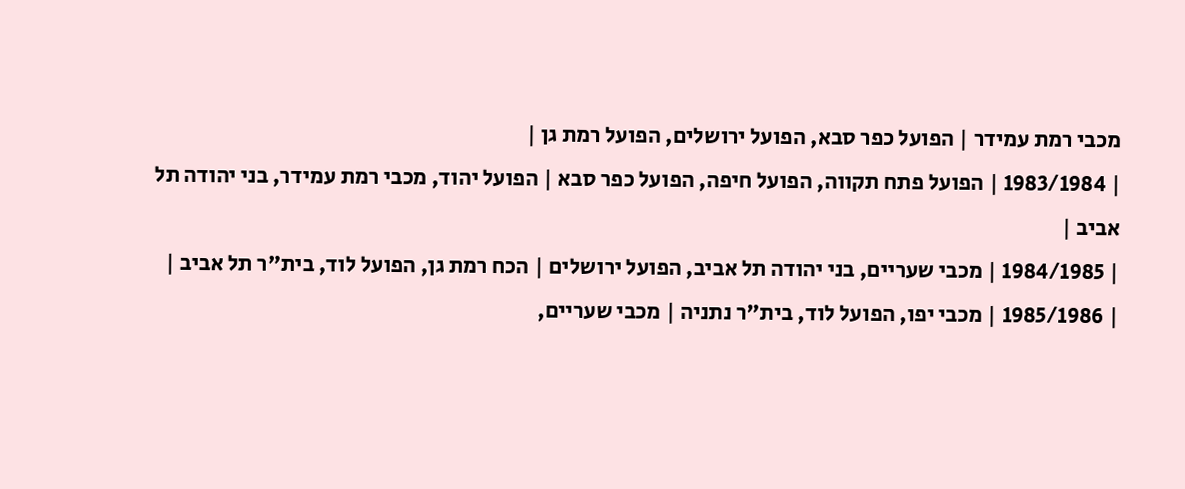מכבי רמת עמידר | הפועל כפר סבא, הפועל ירושלים, הפועל רמת גן |
| 1983/1984 | הפועל פתח תקווה, הפועל חיפה, הפועל כפר סבא | הפועל יהוד, מכבי רמת עמידר, בני יהודה תל אביב |
| 1984/1985 | מכבי שעריים, בני יהודה תל אביב, הפועל ירושלים | הכח רמת גן, הפועל לוד, בית"ר תל אביב |
| 1985/1986 | מכבי יפו, הפועל לוד, בית"ר נתניה | מכבי שעריים,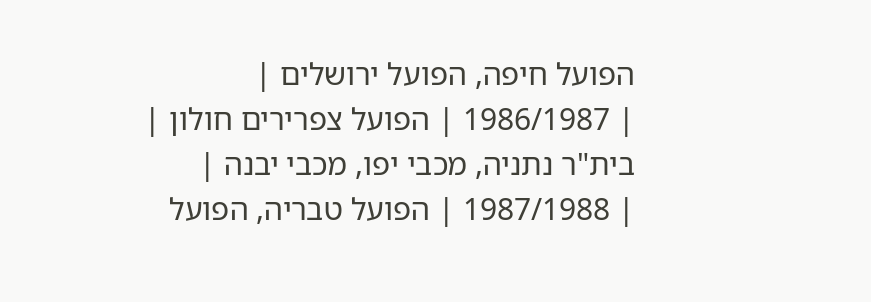הפועל חיפה, הפועל ירושלים |
| 1986/1987 | הפועל צפרירים חולון | בית"ר נתניה, מכבי יפו, מכבי יבנה |
| 1987/1988 | הפועל טבריה, הפועל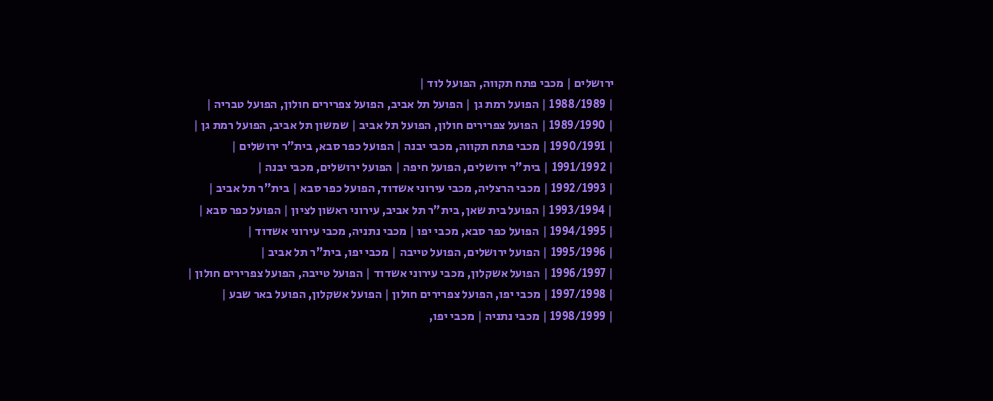ירושלים | מכבי פתח תקווה, הפועל לוד |
| 1988/1989 | הפועל רמת גן | הפועל תל אביב, הפועל צפרירים חולון, הפועל טבריה |
| 1989/1990 | הפועל צפרירים חולון, הפועל תל אביב | שמשון תל אביב, הפועל רמת גן |
| 1990/1991 | מכבי פתח תקווה, מכבי יבנה | הפועל כפר סבא, בית"ר ירושלים |
| 1991/1992 | בית"ר ירושלים, הפועל חיפה | הפועל ירושלים, מכבי יבנה |
| 1992/1993 | מכבי הרצליה, מכבי עירוני אשדוד, הפועל כפר סבא | בית"ר תל אביב |
| 1993/1994 | הפועל בית שאן, בית"ר תל אביב, עירוני ראשון לציון | הפועל כפר סבא |
| 1994/1995 | הפועל כפר סבא, מכבי יפו | מכבי נתניה, מכבי עירוני אשדוד |
| 1995/1996 | הפועל ירושלים, הפועל טייבה | מכבי יפו, בית"ר תל אביב |
| 1996/1997 | הפועל אשקלון, מכבי עירוני אשדוד | הפועל טייבה, הפועל צפרירים חולון |
| 1997/1998 | מכבי יפו, הפועל צפרירים חולון | הפועל אשקלון, הפועל באר שבע |
| 1998/1999 | מכבי נתניה | מכבי יפו,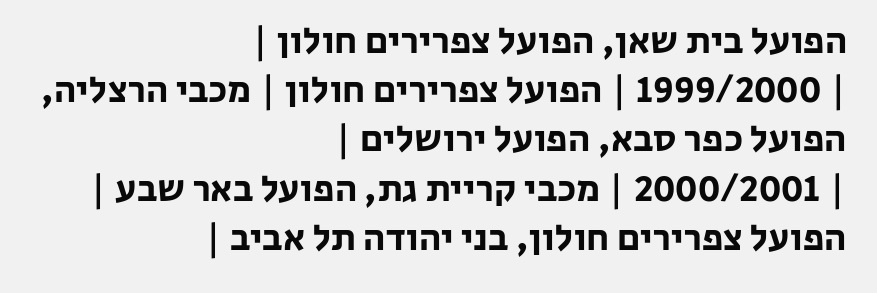הפועל בית שאן, הפועל צפרירים חולון |
| 1999/2000 | הפועל צפרירים חולון | מכבי הרצליה, הפועל כפר סבא, הפועל ירושלים |
| 2000/2001 | מכבי קריית גת, הפועל באר שבע | הפועל צפרירים חולון, בני יהודה תל אביב |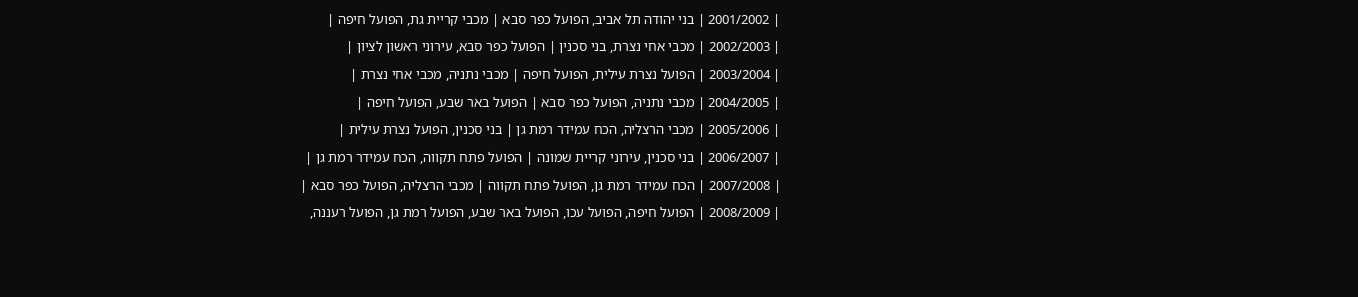| 2001/2002 | בני יהודה תל אביב, הפועל כפר סבא | מכבי קריית גת, הפועל חיפה |
| 2002/2003 | מכבי אחי נצרת, בני סכנין | הפועל כפר סבא, עירוני ראשון לציון |
| 2003/2004 | הפועל נצרת עילית, הפועל חיפה | מכבי נתניה, מכבי אחי נצרת |
| 2004/2005 | מכבי נתניה, הפועל כפר סבא | הפועל באר שבע, הפועל חיפה |
| 2005/2006 | מכבי הרצליה, הכח עמידר רמת גן | בני סכנין, הפועל נצרת עילית |
| 2006/2007 | בני סכנין, עירוני קריית שמונה | הפועל פתח תקווה, הכח עמידר רמת גן |
| 2007/2008 | הכח עמידר רמת גן, הפועל פתח תקווה | מכבי הרצליה, הפועל כפר סבא |
| 2008/2009 | הפועל חיפה, הפועל עכו, הפועל באר שבע, הפועל רמת גן, הפועל רעננה,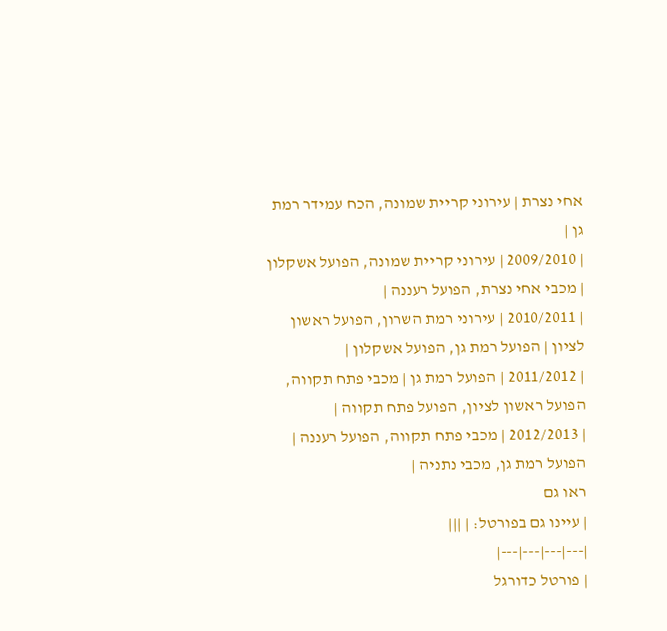אחי נצרת | עירוני קריית שמונה, הכח עמידר רמת גן |
| 2009/2010 | עירוני קריית שמונה, הפועל אשקלון | מכבי אחי נצרת, הפועל רעננה |
| 2010/2011 | עירוני רמת השרון, הפועל ראשון לציון | הפועל רמת גן, הפועל אשקלון |
| 2011/2012 | הפועל רמת גן | מכבי פתח תקווה, הפועל ראשון לציון, הפועל פתח תקווה |
| 2012/2013 | מכבי פתח תקווה, הפועל רעננה | הפועל רמת גן, מכבי נתניה |
ראו גם
| עיינו גם בפורטל: | |||
|---|---|---|---|
| פורטל כדורגל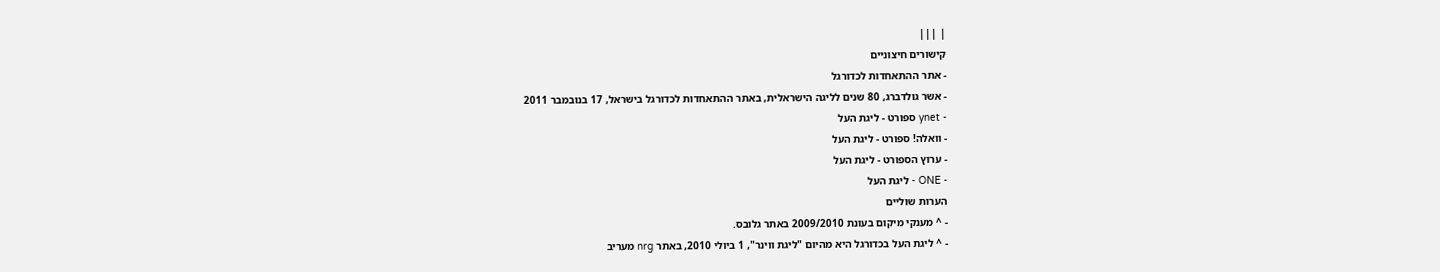| |||
קישורים חיצוניים
- אתר ההתאחדות לכדורגל
- אשר גולדברג, 80 שנים לליגה הישראלית, באתר ההתאחדות לכדורגל בישראל, 17 בנובמבר 2011
- ynet ספורט - ליגת העל
- וואלה! ספורט - ליגת העל
- ערוץ הספורט - ליגת העל
- ONE - ליגת העל
הערות שוליים
- ^ מענקי מיקום בעונת 2009/2010 באתר גלובס.
- ^ ליגת העל בכדורגל היא מהיום "ליגת ווינר", 1 ביולי 2010, באתר nrg מעריב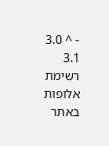- ^ 3.0 3.1 רשימת אלופות באתר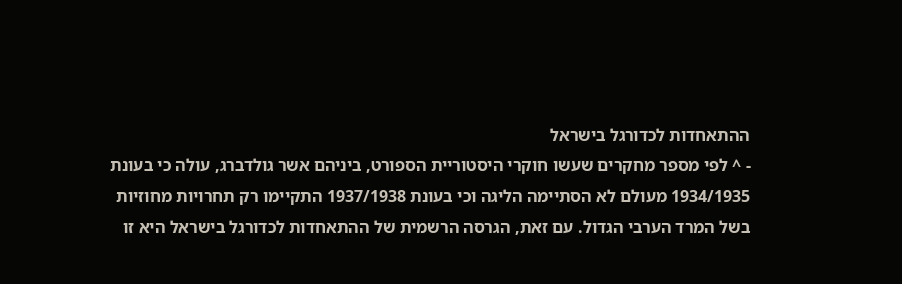ההתאחדות לכדורגל בישראל
- ^ לפי מספר מחקרים שעשו חוקרי היסטוריית הספורט, ביניהם אשר גולדברג, עולה כי בעונת 1934/1935 מעולם לא הסתיימה הליגה וכי בעונת 1937/1938 התקיימו רק תחרויות מחוזיות בשל המרד הערבי הגדול. עם זאת, הגרסה הרשמית של ההתאחדות לכדורגל בישראל היא זו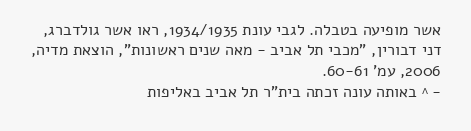אשר מופיעה בטבלה. לגבי עונת 1934/1935, ראו אשר גולדברג, דני דבורין, "מכבי תל אביב - מאה שנים ראשונות", הוצאת מדיה, 2006, עמ' 60-61.
- ^ באותה עונה זכתה בית"ר תל אביב באליפות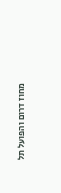מחוז דרום והפועל תל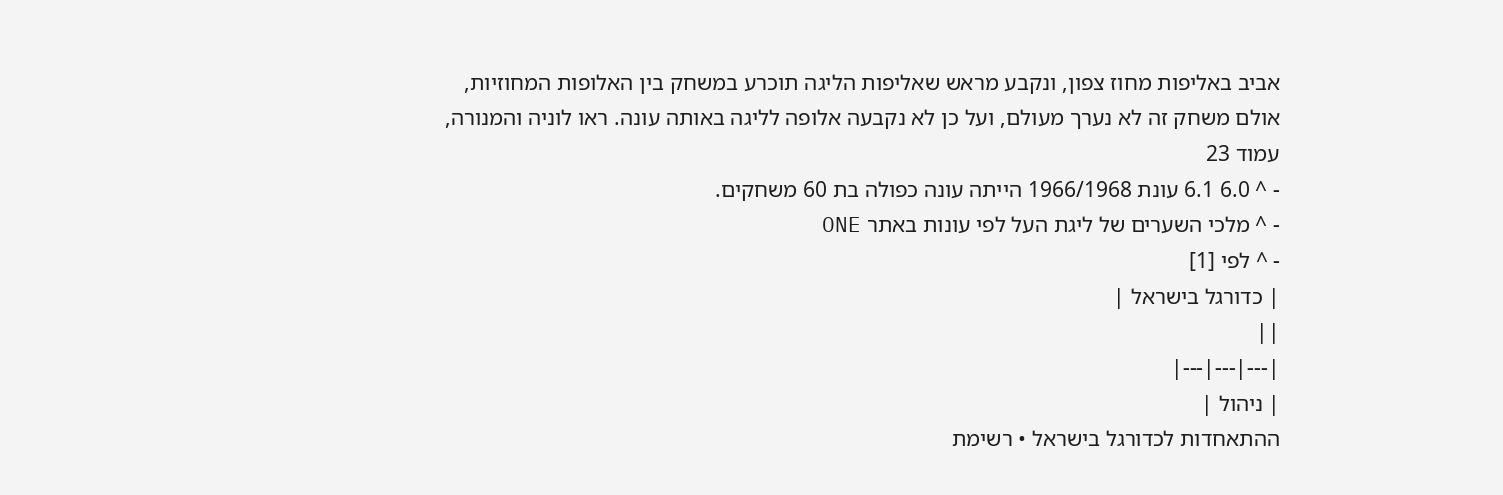אביב באליפות מחוז צפון, ונקבע מראש שאליפות הליגה תוכרע במשחק בין האלופות המחוזיות, אולם משחק זה לא נערך מעולם, ועל כן לא נקבעה אלופה לליגה באותה עונה. ראו לוניה והמנורה, עמוד 23
- ^ 6.0 6.1 עונת 1966/1968 הייתה עונה כפולה בת 60 משחקים.
- ^ מלכי השערים של ליגת העל לפי עונות באתר ONE
- ^ לפי [1]
| כדורגל בישראל |
||
|---|---|---|
| ניהול |
ההתאחדות לכדורגל בישראל • רשימת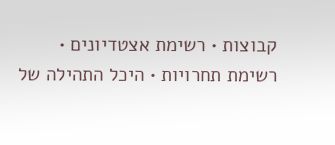קבוצות • רשימת אצטדיונים • רשימת תחרויות • היכל התהילה של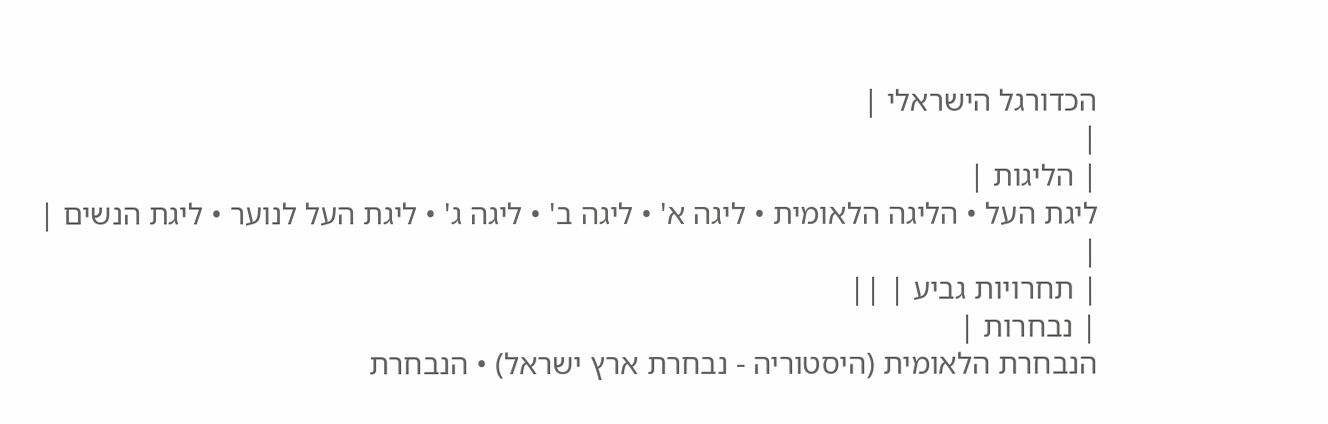הכדורגל הישראלי |
|
| הליגות |
ליגת העל • הליגה הלאומית • ליגה א' • ליגה ב' • ליגה ג' • ליגת העל לנוער • ליגת הנשים |
|
| תחרויות גביע | ||
| נבחרות |
הנבחרת הלאומית (היסטוריה - נבחרת ארץ ישראל) • הנבחרת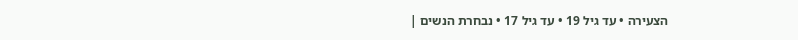הצעירה • עד גיל 19 • עד גיל 17 • נבחרת הנשים |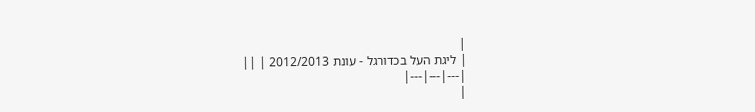|
| ליגת העל בכדורגל - עונת 2012/2013 | ||
|---|---|---|
|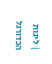| ליגות הכדורגל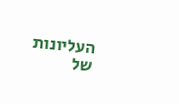העליונות של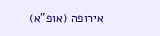אירופה (אופ"א)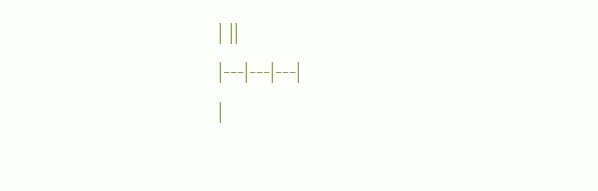| ||
|---|---|---|
|